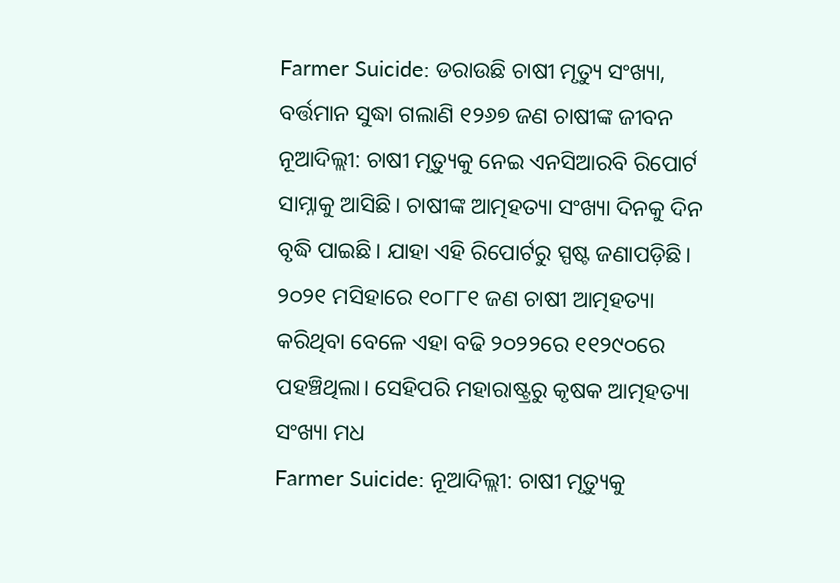Farmer Suicide: ଡରାଉଛି ଚାଷୀ ମୃତ୍ୟୁ ସଂଖ୍ୟା, ବର୍ତ୍ତମାନ ସୁଦ୍ଧା ଗଲାଣି ୧୨୬୭ ଜଣ ଚାଷୀଙ୍କ ଜୀବନ
ନୂଆଦିଲ୍ଲୀ: ଚାଷୀ ମୃତ୍ୟୁକୁ ନେଇ ଏନସିଆରବି ରିପୋର୍ଟ ସାମ୍ନାକୁ ଆସିଛି। ଚାଷୀଙ୍କ ଆତ୍ମହତ୍ୟା ସଂଖ୍ୟା ଦିନକୁ ଦିନ ବୃଦ୍ଧି ପାଇଛି। ଯାହା ଏହି ରିପୋର୍ଟରୁ ସ୍ପଷ୍ଟ ଜଣାପଡ଼ିଛି। ୨୦୨୧ ମସିହାରେ ୧୦୮୮୧ ଜଣ ଚାଷୀ ଆତ୍ମହତ୍ୟା କରିଥିବା ବେଳେ ଏହା ବଢି ୨୦୨୨ରେ ୧୧୨୯୦ରେ ପହଞ୍ଚିଥିଲା। ସେହିପରି ମହାରାଷ୍ଟ୍ରରୁ କୃଷକ ଆତ୍ମହତ୍ୟା ସଂଖ୍ୟା ମଧ
Farmer Suicide: ନୂଆଦିଲ୍ଲୀ: ଚାଷୀ ମୃତ୍ୟୁକୁ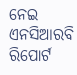ନେଇ ଏନସିଆରବି ରିପୋର୍ଟ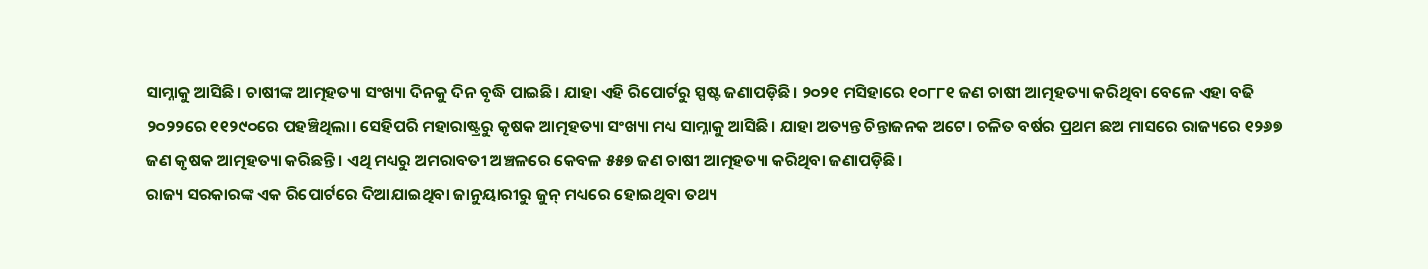ସାମ୍ନାକୁ ଆସିଛି। ଚାଷୀଙ୍କ ଆତ୍ମହତ୍ୟା ସଂଖ୍ୟା ଦିନକୁ ଦିନ ବୃଦ୍ଧି ପାଇଛି। ଯାହା ଏହି ରିପୋର୍ଟରୁ ସ୍ପଷ୍ଟ ଜଣାପଡ଼ିଛି। ୨୦୨୧ ମସିହାରେ ୧୦୮୮୧ ଜଣ ଚାଷୀ ଆତ୍ମହତ୍ୟା କରିଥିବା ବେଳେ ଏହା ବଢି ୨୦୨୨ରେ ୧୧୨୯୦ରେ ପହଞ୍ଚିଥିଲା। ସେହିପରି ମହାରାଷ୍ଟ୍ରରୁ କୃଷକ ଆତ୍ମହତ୍ୟା ସଂଖ୍ୟା ମଧ୍ୟ ସାମ୍ନାକୁ ଆସିଛି। ଯାହା ଅତ୍ୟନ୍ତ ଚିନ୍ତାଜନକ ଅଟେ। ଚଳିତ ବର୍ଷର ପ୍ରଥମ ଛଅ ମାସରେ ରାଜ୍ୟରେ ୧୨୬୭ ଜଣ କୃଷକ ଆତ୍ମହତ୍ୟା କରିଛନ୍ତି। ଏଥି ମଧ୍ୟରୁ ଅମରାବତୀ ଅଞ୍ଚଳରେ କେବଳ ୫୫୭ ଜଣ ଚାଷୀ ଆତ୍ମହତ୍ୟା କରିଥିବା ଜଣାପଡ଼ିଛି।
ରାଜ୍ୟ ସରକାରଙ୍କ ଏକ ରିପୋର୍ଟରେ ଦିଆଯାଇଥିବା ଜାନୁୟାରୀରୁ ଜୁନ୍ ମଧ୍ୟରେ ହୋଇଥିବା ତଥ୍ୟ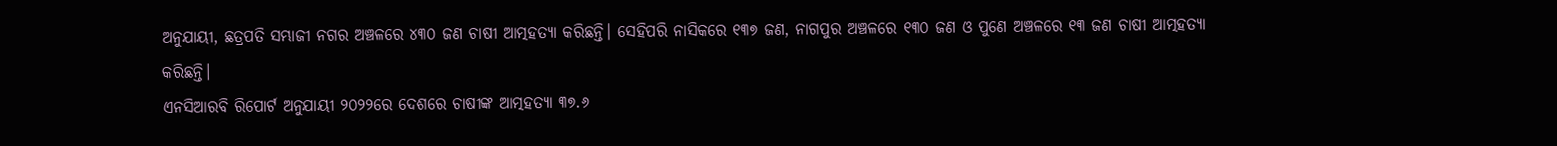ଅନୁଯାୟୀ, ଛତ୍ରପତି ସମ୍ଭାଜୀ ନଗର ଅଞ୍ଚଳରେ ୪୩୦ ଜଣ ଚାଷୀ ଆତ୍ମହତ୍ୟା କରିଛନ୍ତି। ସେହିପରି ନାସିକରେ ୧୩୭ ଜଣ, ନାଗପୁର ଅଞ୍ଚଳରେ ୧୩୦ ଜଣ ଓ ପୁଣେ ଅଞ୍ଚଳରେ ୧୩ ଜଣ ଚାଷୀ ଆତ୍ମହତ୍ୟା କରିଛନ୍ତି।
ଏନସିଆରବି ରିପୋର୍ଟ ଅନୁଯାୟୀ ୨୦୨୨ରେ ଦେଶରେ ଚାଷୀଙ୍କ ଆତ୍ମହତ୍ୟା ୩୭.୬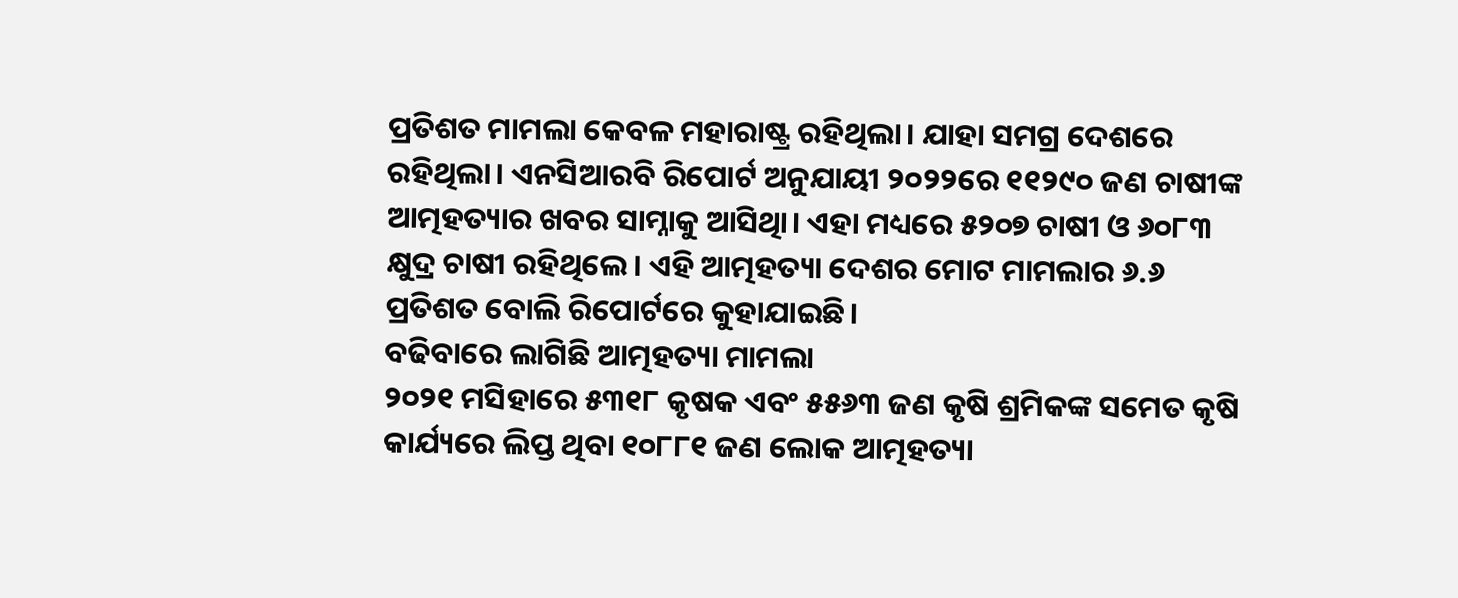ପ୍ରତିଶତ ମାମଲା କେବଳ ମହାରାଷ୍ଟ୍ର ରହିଥିଲା। ଯାହା ସମଗ୍ର ଦେଶରେ ରହିଥିଲା। ଏନସିଆରବି ରିପୋର୍ଟ ଅନୁଯାୟୀ ୨୦୨୨ରେ ୧୧୨୯୦ ଜଣ ଚାଷୀଙ୍କ ଆତ୍ମହତ୍ୟାର ଖବର ସାମ୍ନାକୁ ଆସିଥିା। ଏହା ମଧ୍ୟରେ ୫୨୦୭ ଚାଷୀ ଓ ୬୦୮୩ କ୍ଷୁଦ୍ର ଚାଷୀ ରହିଥିଲେ। ଏହି ଆତ୍ମହତ୍ୟା ଦେଶର ମୋଟ ମାମଲାର ୬.୬ ପ୍ରତିଶତ ବୋଲି ରିପୋର୍ଟରେ କୁହାଯାଇଛି।
ବଢିବାରେ ଲାଗିଛି ଆତ୍ମହତ୍ୟା ମାମଲା
୨୦୨୧ ମସିହାରେ ୫୩୧୮ କୃଷକ ଏବଂ ୫୫୬୩ ଜଣ କୃଷି ଶ୍ରମିକଙ୍କ ସମେତ କୃଷି କାର୍ଯ୍ୟରେ ଲିପ୍ତ ଥିବା ୧୦୮୮୧ ଜଣ ଲୋକ ଆତ୍ମହତ୍ୟା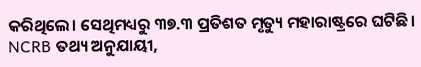କରିଥିଲେ। ସେଥିମଧ୍ୟରୁ ୩୭.୩ ପ୍ରତିଶତ ମୃତ୍ୟୁ ମହାରାଷ୍ଟ୍ରରେ ଘଟିଛି। NCRB ତଥ୍ୟ ଅନୁଯାୟୀ,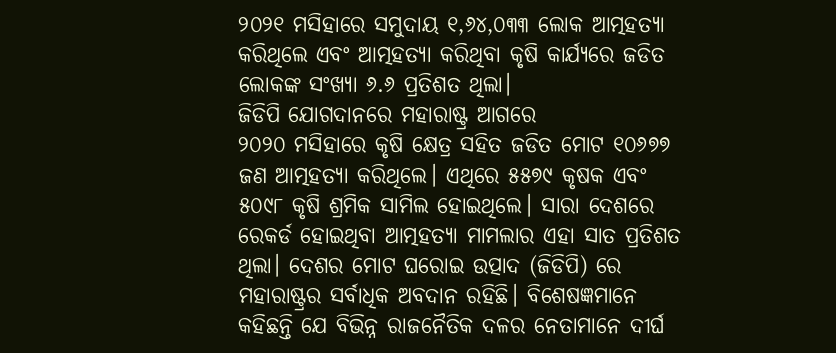୨୦୨୧ ମସିହାରେ ସମୁଦାୟ ୧,୬୪,୦୩୩ ଲୋକ ଆତ୍ମହତ୍ୟା କରିଥିଲେ ଏବଂ ଆତ୍ମହତ୍ୟା କରିଥିବା କୃଷି କାର୍ଯ୍ୟରେ ଜଡିତ ଲୋକଙ୍କ ସଂଖ୍ୟା ୬.୬ ପ୍ରତିଶତ ଥିଲା।
ଜିଡିପି ଯୋଗଦାନରେ ମହାରାଷ୍ଟ୍ର ଆଗରେ
୨୦୨୦ ମସିହାରେ କୃଷି କ୍ଷେତ୍ର ସହିତ ଜଡିତ ମୋଟ ୧୦୬୭୭ ଜଣ ଆତ୍ମହତ୍ୟା କରିଥିଲେ। ଏଥିରେ ୫୫୭୯ କୃଷକ ଏବଂ ୫୦୯୮ କୃଷି ଶ୍ରମିକ ସାମିଲ ହୋଇଥିଲେ। ସାରା ଦେଶରେ ରେକର୍ଡ ହୋଇଥିବା ଆତ୍ମହତ୍ୟା ମାମଲାର ଏହା ସାତ ପ୍ରତିଶତ ଥିଲା। ଦେଶର ମୋଟ ଘରୋଇ ଉତ୍ପାଦ (ଜିଡିପି) ରେ ମହାରାଷ୍ଟ୍ରର ସର୍ବାଧିକ ଅବଦାନ ରହିଛି। ବିଶେଷଜ୍ଞମାନେ କହିଛନ୍ତି ଯେ ବିଭିନ୍ନ ରାଜନୈତିକ ଦଳର ନେତାମାନେ ଦୀର୍ଘ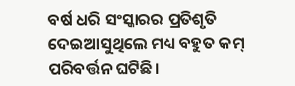ବର୍ଷ ଧରି ସଂସ୍କାରର ପ୍ରତିଶୃତି ଦେଇଆସୁଥିଲେ ମଧ୍ୟ ବହୁତ କମ୍ ପରିବର୍ତ୍ତନ ଘଟିଛି।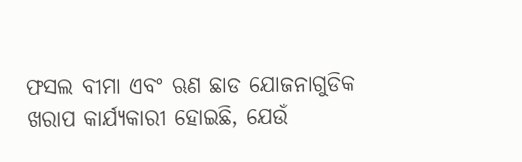ଫସଲ ବୀମା ଏବଂ ଋଣ ଛାଡ ଯୋଜନାଗୁଡିକ ଖରାପ କାର୍ଯ୍ୟକାରୀ ହୋଇଛି, ଯେଉଁ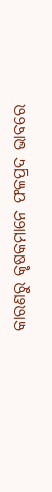କାରଣରୁ କୃଷକମାନେ ଫଳପ୍ରଦ ଭାବରେ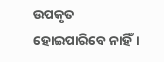ଉପକୃତ ହୋଇପାରିବେ ନାହିଁ।